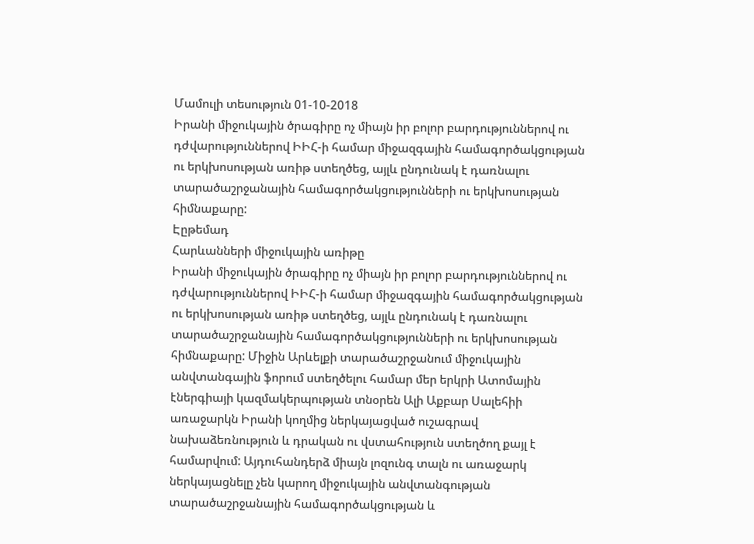Մամուլի տեսություն 01-10-2018
Իրանի միջուկային ծրագիրը ոչ միայն իր բոլոր բարդություններով ու դժվարություններով ԻԻՀ-ի համար միջազգային համագործակցության ու երկխոսության առիթ ստեղծեց, այլև ընդունակ է դառնալու տարածաշրջանային համագործակցությունների ու երկխոսության հիմնաքարը:
Էըթեմադ
Հարևանների միջուկային առիթը
Իրանի միջուկային ծրագիրը ոչ միայն իր բոլոր բարդություններով ու դժվարություններով ԻԻՀ-ի համար միջազգային համագործակցության ու երկխոսության առիթ ստեղծեց, այլև ընդունակ է դառնալու տարածաշրջանային համագործակցությունների ու երկխոսության հիմնաքարը: Միջին Արևելքի տարածաշրջանում միջուկային անվտանգային ֆորում ստեղծելու համար մեր երկրի Ատոմային էներգիայի կազմակերպության տնօրեն Ալի Աքբար Սալեհիի առաջարկն Իրանի կողմից ներկայացված ուշագրավ նախաձեռնություն և դրական ու վստահություն ստեղծող քայլ է համարվում: Այդուհանդերձ միայն լոզունգ տալն ու առաջարկ ներկայացնելը չեն կարող միջուկային անվտանգության տարածաշրջանային համագործակցության և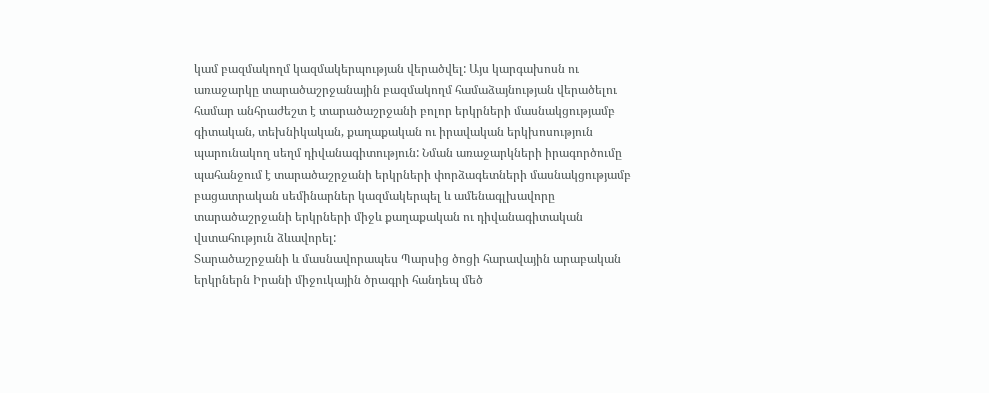կամ բազմակողմ կազմակերպության վերածվել: Այս կարգախոսն ու առաջարկը տարածաշրջանային բազմակողմ համաձայնության վերածելու համար անհրաժեշտ է տարածաշրջանի բոլոր երկրների մասնակցությամբ գիտական, տեխնիկական, քաղաքական ու իրավական երկխոսություն պարունակող սեղմ դիվանագիտություն: Նման առաջարկների իրագործումը պահանջում է տարածաշրջանի երկրների փորձագետների մասնակցությամբ բացատրական սեմինարներ կազմակերպել և ամենագլխավորը տարածաշրջանի երկրների միջև քաղաքական ու դիվանագիտական վստահություն ձևավորել:
Տարածաշրջանի և մասնավորապես Պարսից ծոցի հարավային արաբական երկրներն Իրանի միջուկային ծրագրի հանդեպ մեծ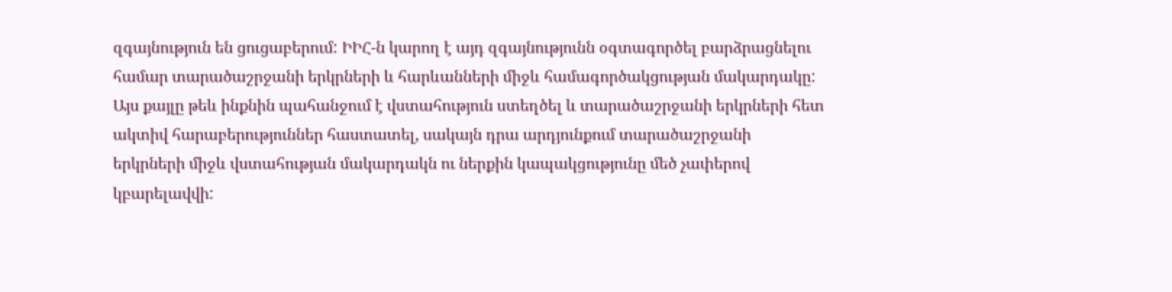զգայնություն են ցուցաբերում: ԻԻՀ-ն կարող է այդ զգայնությունն օգտագործել բարձրացնելու համար տարածաշրջանի երկրների և հարևանների միջև համագործակցության մակարդակը: Այս քայլը թեև ինքնին պահանջում է վստահություն ստեղծել և տարածաշրջանի երկրների հետ ակտիվ հարաբերություններ հաստատել, սակայն դրա արդյունքում տարածաշրջանի երկրների միջև վստահության մակարդակն ու ներքին կապակցությունը մեծ չափերով կբարելավվի: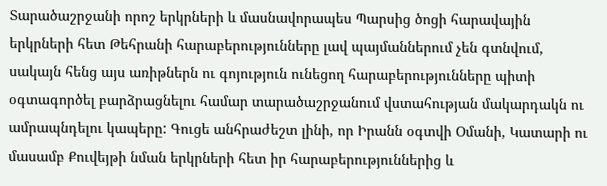Տարածաշրջանի որոշ երկրների և մասնավորապես Պարսից ծոցի հարավային երկրների հետ Թեհրանի հարաբերությունները լավ պայմաններում չեն գտնվում, սակայն հենց այս առիթներն ու գոյություն ունեցող հարաբերությունները պիտի օգտագործել բարձրացնելու համար տարածաշրջանում վստահության մակարդակն ու ամրապնդելու կապերը: Գուցե անհրաժեշտ լինի, որ Իրանն օգտվի Օմանի, Կատարի ու մասամբ Քուվեյթի նման երկրների հետ իր հարաբերություններից և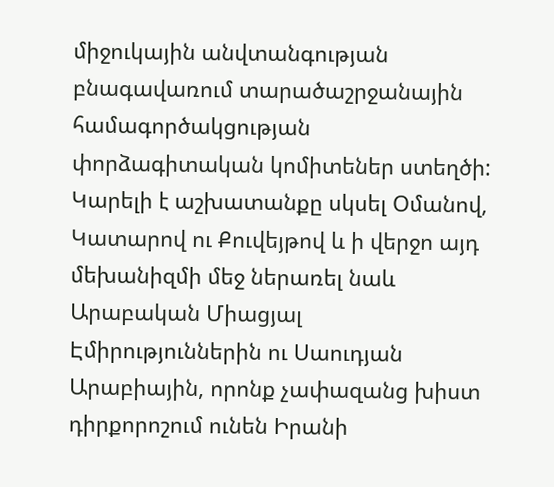միջուկային անվտանգության բնագավառում տարածաշրջանային համագործակցության փորձագիտական կոմիտեներ ստեղծի: Կարելի է աշխատանքը սկսել Օմանով, Կատարով ու Քուվեյթով և ի վերջո այդ մեխանիզմի մեջ ներառել նաև Արաբական Միացյալ Էմիրություններին ու Սաուդյան Արաբիային, որոնք չափազանց խիստ դիրքորոշում ունեն Իրանի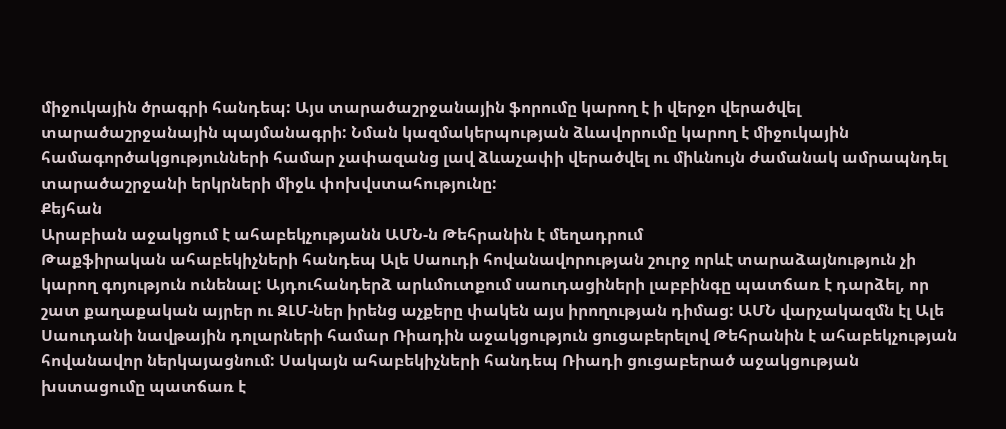միջուկային ծրագրի հանդեպ: Այս տարածաշրջանային ֆորումը կարող է ի վերջո վերածվել տարածաշրջանային պայմանագրի: Նման կազմակերպության ձևավորումը կարող է միջուկային համագործակցությունների համար չափազանց լավ ձևաչափի վերածվել ու միևնույն ժամանակ ամրապնդել տարածաշրջանի երկրների միջև փոխվստահությունը:
Քեյհան
Արաբիան աջակցում է ահաբեկչությանն ԱՄՆ-ն Թեհրանին է մեղադրում
Թաքֆիրական ահաբեկիչների հանդեպ Ալե Սաուդի հովանավորության շուրջ որևէ տարաձայնություն չի կարող գոյություն ունենալ: Այդուհանդերձ արևմուտքում սաուդացիների լաբբինգը պատճառ է դարձել, որ շատ քաղաքական այրեր ու ԶԼՄ-ներ իրենց աչքերը փակեն այս իրողության դիմաց: ԱՄՆ վարչակազմն էլ Ալե Սաուդանի նավթային դոլարների համար Ռիադին աջակցություն ցուցաբերելով Թեհրանին է ահաբեկչության հովանավոր ներկայացնում: Սակայն ահաբեկիչների հանդեպ Ռիադի ցուցաբերած աջակցության խստացումը պատճառ է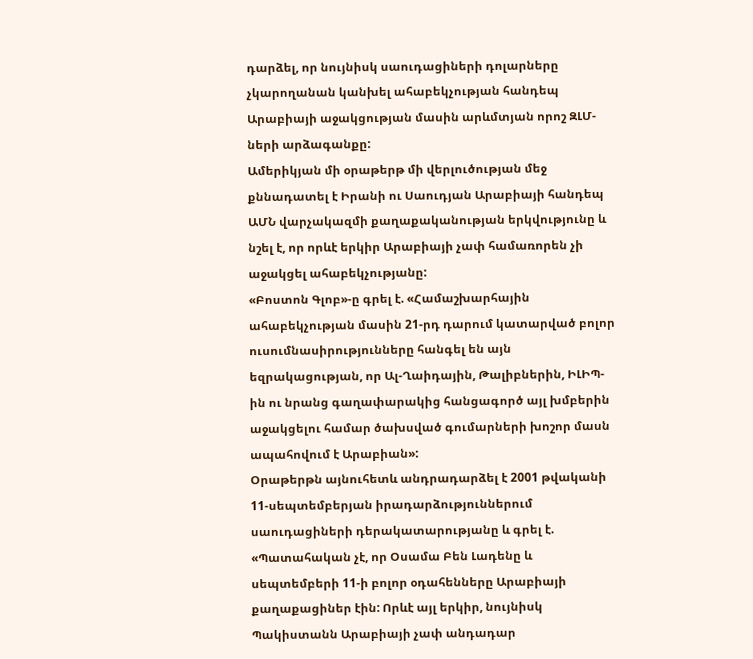դարձել, որ նույնիսկ սաուդացիների դոլարները չկարողանան կանխել ահաբեկչության հանդեպ Արաբիայի աջակցության մասին արևմտյան որոշ ԶԼՄ-ների արձագանքը:
Ամերիկյան մի օրաթերթ մի վերլուծության մեջ քննադատել է Իրանի ու Սաուդյան Արաբիայի հանդեպ ԱՄՆ վարչակազմի քաղաքականության երկվությունը և նշել է, որ որևէ երկիր Արաբիայի չափ համառորեն չի աջակցել ահաբեկչությանը:
«Բոստոն Գլոբ»-ը գրել է. «Համաշխարհային ահաբեկչության մասին 21-րդ դարում կատարված բոլոր ուսումնասիրությունները հանգել են այն եզրակացության, որ Ալ-Ղաիդային, Թալիբներին, ԻԼԻՊ-ին ու նրանց գաղափարակից հանցագործ այլ խմբերին աջակցելու համար ծախսված գումարների խոշոր մասն ապահովում է Արաբիան»:
Օրաթերթն այնուհետև անդրադարձել է 2001 թվականի 11-սեպտեմբերյան իրադարձություններում սաուդացիների դերակատարությանը և գրել է. «Պատահական չէ, որ Օսամա Բեն Լադենը և սեպտեմբերի 11-ի բոլոր օդահենները Արաբիայի քաղաքացիներ էին: Որևէ այլ երկիր, նույնիսկ Պակիստանն Արաբիայի չափ անդադար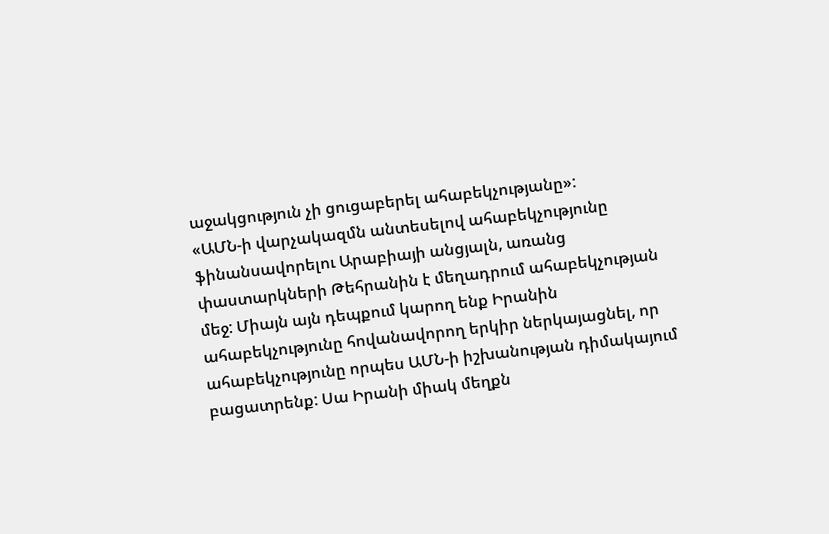աջակցություն չի ցուցաբերել ահաբեկչությանը»:
«ԱՄՆ-ի վարչակազմն անտեսելով ահաբեկչությունը ֆինանսավորելու Արաբիայի անցյալն, առանց փաստարկների Թեհրանին է մեղադրում ահաբեկչության մեջ: Միայն այն դեպքում կարող ենք Իրանին ահաբեկչությունը հովանավորող երկիր ներկայացնել, որ ահաբեկչությունը որպես ԱՄՆ-ի իշխանության դիմակայում բացատրենք: Սա Իրանի միակ մեղքն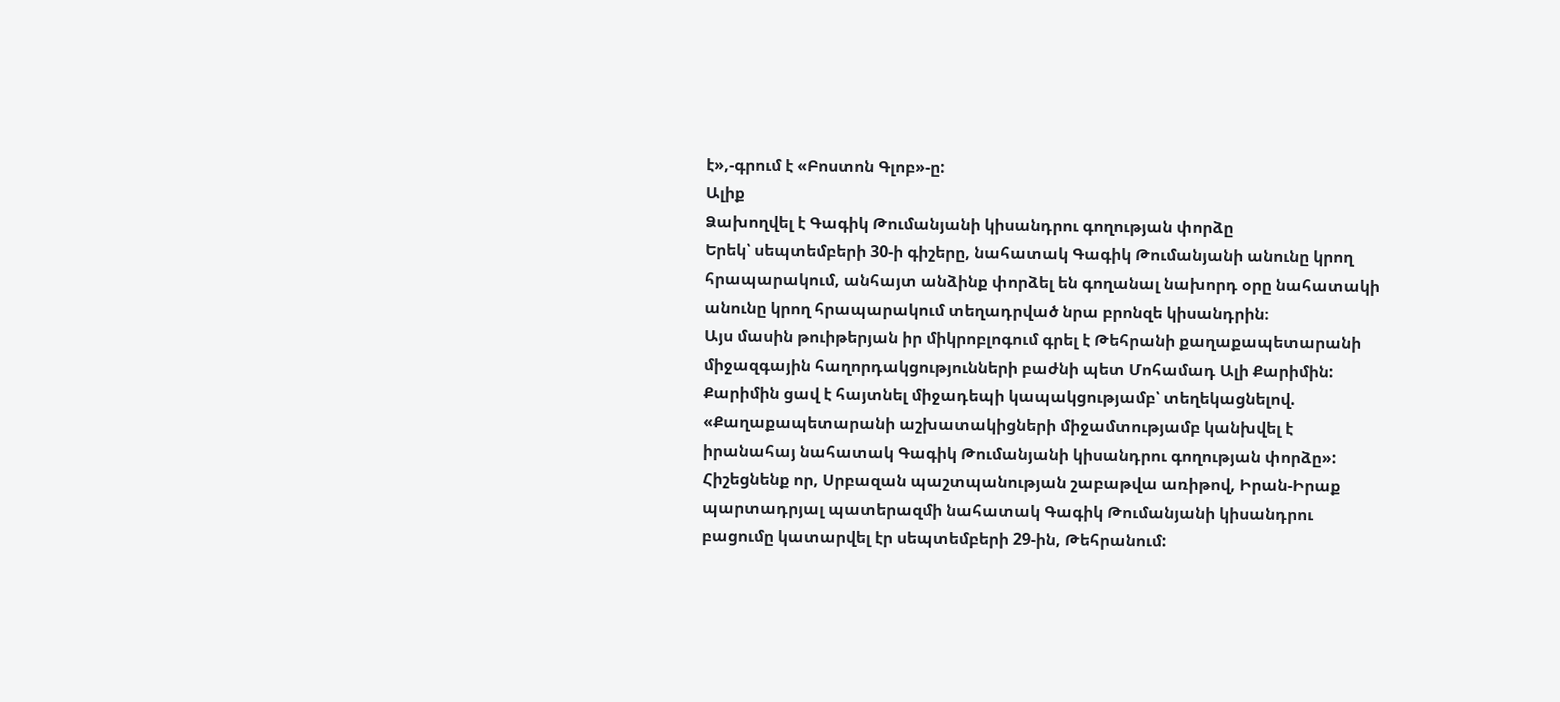է»,-գրում է «Բոստոն Գլոբ»-ը:
Ալիք
Ձախողվել է Գագիկ Թումանյանի կիսանդրու գողության փորձը
Երեկ՝ սեպտեմբերի 30-ի գիշերը, նահատակ Գագիկ Թումանյանի անունը կրող հրապարակում, անհայտ անձինք փորձել են գողանալ նախորդ օրը նահատակի անունը կրող հրապարակում տեղադրված նրա բրոնզե կիսանդրին։
Այս մասին թուիթերյան իր միկրոբլոգում գրել է Թեհրանի քաղաքապետարանի միջազգային հաղորդակցությունների բաժնի պետ Մոհամադ Ալի Քարիմին:
Քարիմին ցավ է հայտնել միջադեպի կապակցությամբ՝ տեղեկացնելով. «Քաղաքապետարանի աշխատակիցների միջամտությամբ կանխվել է իրանահայ նահատակ Գագիկ Թումանյանի կիսանդրու գողության փորձը»:
Հիշեցնենք որ, Սրբազան պաշտպանության շաբաթվա առիթով, Իրան-Իրաք պարտադրյալ պատերազմի նահատակ Գագիկ Թումանյանի կիսանդրու բացումը կատարվել էր սեպտեմբերի 29-ին, Թեհրանում: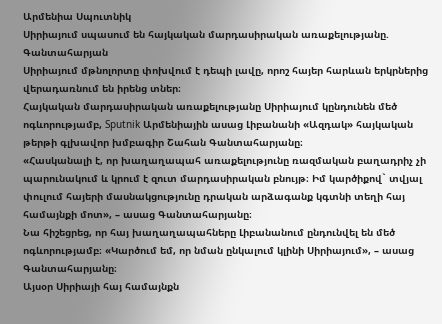Արմենիա Սպուտնիկ
Սիրիայում սպասում են հայկական մարդասիրական առաքելությանը. Գանտահարյան
Սիրիայում մթնոլորտը փոխվում է դեպի լավը, որոշ հայեր հարևան երկրներից վերադառնում են իրենց տներ։
Հայկական մարդասիրական առաքելությանը Սիրիայում կընդունեն մեծ ոգևորությամբ, Sputnik Արմենիային ասաց Լիբանանի «Ազդակ» հայկական թերթի գլխավոր խմբագիր Շահան Գանտահարյանը։
«Հասկանալի է, որ խաղաղապահ առաքելությունը ռազմական բաղադրիչ չի պարունակում և կրում է զուտ մարդասիրական բնույթ։ Իմ կարծիքով` տվյալ փուլում հայերի մասնակցությունը դրական արձագանք կգտնի տեղի հայ համայնքի մոտ», – ասաց Գանտահարյանը։
Նա հիշեցրեց, որ հայ խաղաղապահները Լիբանանում ընդունվել են մեծ ոգևորությամբ։ «Կարծում եմ, որ նման ընկալում կլինի Սիրիայում», – ասաց Գանտահարյանը։
Այսօր Սիրիայի հայ համայնքն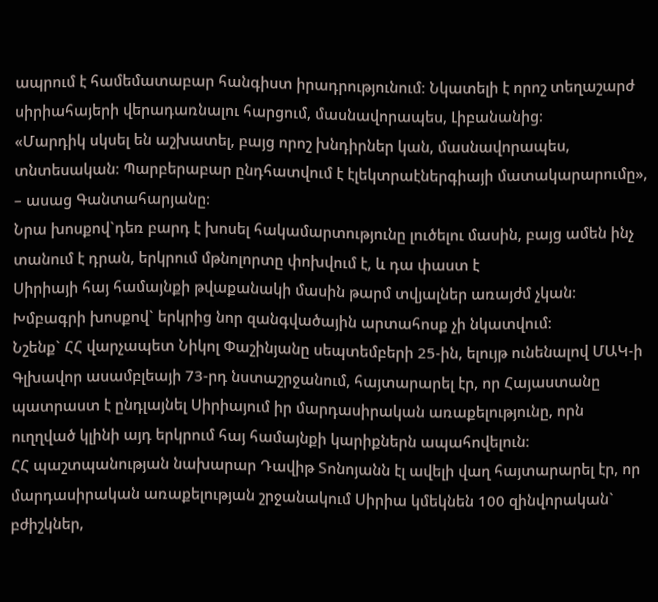ապրում է համեմատաբար հանգիստ իրադրությունում։ Նկատելի է որոշ տեղաշարժ սիրիահայերի վերադառնալու հարցում, մասնավորապես, Լիբանանից։
«Մարդիկ սկսել են աշխատել, բայց որոշ խնդիրներ կան, մասնավորապես, տնտեսական։ Պարբերաբար ընդհատվում է էլեկտրաէներգիայի մատակարարումը», – ասաց Գանտահարյանը։
Նրա խոսքով`դեռ բարդ է խոսել հակամարտությունը լուծելու մասին, բայց ամեն ինչ տանում է դրան, երկրում մթնոլորտը փոխվում է, և դա փաստ է
Սիրիայի հայ համայնքի թվաքանակի մասին թարմ տվյալներ առայժմ չկան։ Խմբագրի խոսքով` երկրից նոր զանգվածային արտահոսք չի նկատվում։
Նշենք` ՀՀ վարչապետ Նիկոլ Փաշինյանը սեպտեմբերի 25-ին, ելույթ ունենալով ՄԱԿ-ի Գլխավոր ասամբլեայի 73-րդ նստաշրջանում, հայտարարել էր, որ Հայաստանը պատրաստ է ընդլայնել Սիրիայում իր մարդասիրական առաքելությունը, որն ուղղված կլինի այդ երկրում հայ համայնքի կարիքներն ապահովելուն։
ՀՀ պաշտպանության նախարար Դավիթ Տոնոյանն էլ ավելի վաղ հայտարարել էր, որ մարդասիրական առաքելության շրջանակում Սիրիա կմեկնեն 100 զինվորական` բժիշկներ,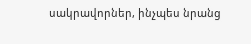սակրավորներ, ինչպես նրանց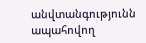անվտանգությունն ապահովող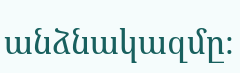անձնակազմը։